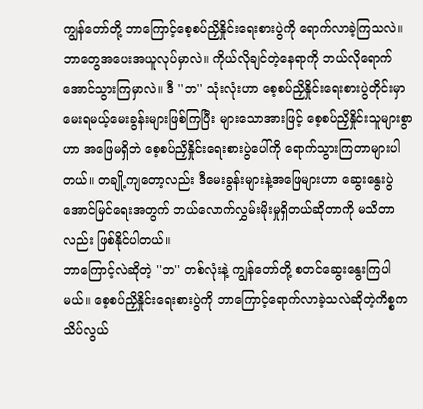ကျွန်တော်တို့ ဘာကြောင့်စေ့စပ်ညှိနှိုင်းရေးစားပွဲကို ရောက်လာခဲ့ကြသလဲ။ ဘာတွေအပေးအယူလုပ်မှာလဲ။ ကိုယ်လိုချင်တဲ့နေရာကို ဘယ်လိုရောက်အောင်သွားကြမှာလဲ။ ဒီ ''ဘ'' သုံးလုံးဟာ စေ့စပ်ညှိနှိုင်းရေးစားပွဲတိုင်းမှာ မေးရမယ့်မေးခွန်းများဖြစ်ကြပြီး များသောအားဖြင့် စေ့စပ်ညှိနှိုင်းသူများစွာဟာ အဖြေမရှိဘဲ စေ့စပ်ညှိနှိုင်းရေးစားပွဲပေါ်ကို ရောက်သွားကြတာများပါတယ်။ တချို့ကျတော့လည်း ဒီမေးခွန်းများနဲ့အဖြေများဟာ ဆွေးနွေးပွဲအောင်မြင်ရေးအတွက် ဘယ်လောက်လွှမ်းမိုးမှုရှိတယ်ဆိုတာကို မသိတာလည်း ဖြစ်နိုင်ပါတယ်။
ဘာကြောင့်လဲဆိုတဲ့ ''ဘ'' တစ်လုံးနဲ့ ကျွန်တော်တို့ စတင်ဆွေးနွေးကြပါမယ်။ စေ့စပ်ညှိနှိုင်းရေးစားပွဲကို ဘာကြောင့်ရောက်လာခဲ့သလဲဆိုတဲ့ကိစ္စက သိပ်လွယ်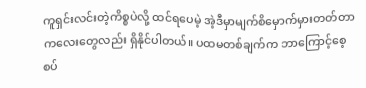ကူရှင်းလင်းတဲ့ကိစ္စပဲလို့ ထင်ရပေမဲ့ အဲ့ဒီမှာမျက်စိမှောက်မှားတတ်တာကလေးတွေလည်း ရှိနိုင်ပါတယ်။ ပထမတစ်ချက်က ဘာကြောင့်စေ့စပ်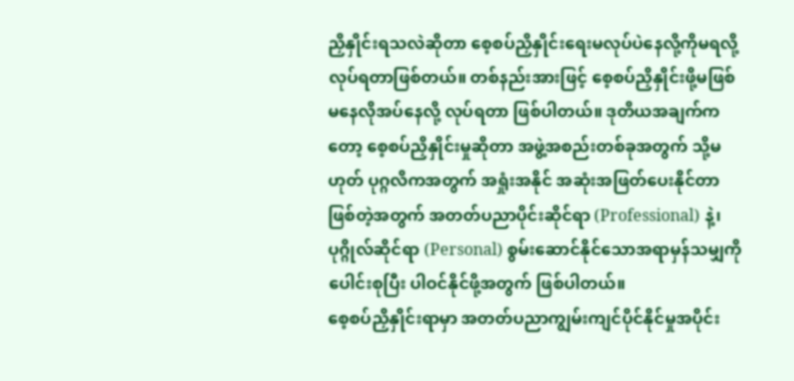ညှိနှိုင်းရသလဲဆိုတာ စေ့စပ်ညှိနှိုင်းရေးမလုပ်ပဲနေလို့ကိုမရလို့ လုပ်ရတာဖြစ်တယ်။ တစ်နည်းအားဖြင့် စေ့စပ်ညှိနှိုင်းဖို့မဖြစ်မနေလိုအပ်နေလို့ လုပ်ရတာ ဖြစ်ပါတယ်။ ဒုတိယအချက်ကတော့ စေ့စပ်ညှိနှိုင်းမှုဆိုတာ အဖွဲ့အစည်းတစ်ခုအတွက် သို့မဟုတ် ပုဂ္ဂလိကအတွက် အရှုံးအနိုင် အဆုံးအဖြတ်ပေးနိုင်တာဖြစ်တဲ့အတွက် အတတ်ပညာပိုင်းဆိုင်ရာ (Professional) နဲ့၊ ပုဂ္ဂိုလ်ဆိုင်ရာ (Personal) စွမ်းဆောင်နိုင်သောအရာမှန်သမျှကို ပေါင်းစုပြီး ပါဝင်နိုင်ဖို့အတွက် ဖြစ်ပါတယ်။
စေ့စပ်ညှိနှိုင်းရာမှာ အတတ်ပညာကျွမ်းကျင်ပိုင်နိုင်မှုအပိုင်း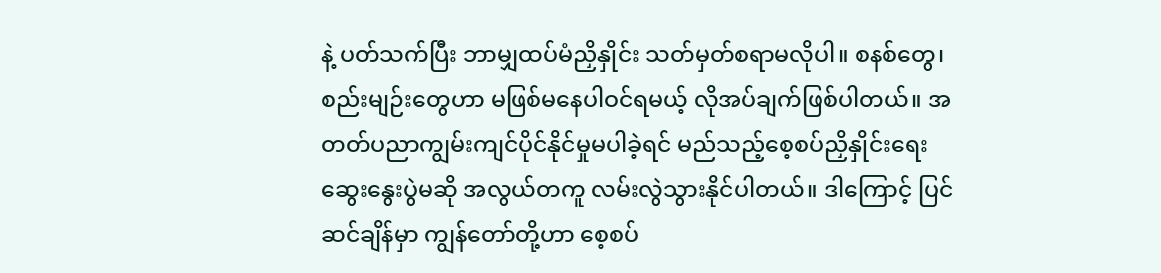နဲ့ ပတ်သက်ပြီး ဘာမျှထပ်မံညှိနှိုင်း သတ်မှတ်စရာမလိုပါ။ စနစ်တွေ၊ စည်းမျဉ်းတွေဟာ မဖြစ်မနေပါဝင်ရမယ့် လိုအပ်ချက်ဖြစ်ပါတယ်။ အတတ်ပညာကျွမ်းကျင်ပိုင်နိုင်မှုမပါခဲ့ရင် မည်သည့်စေ့စပ်ညှိနှိုင်းရေး ဆွေးနွေးပွဲမဆို အလွယ်တကူ လမ်းလွဲသွားနိုင်ပါတယ်။ ဒါကြောင့် ပြင်ဆင်ချိန်မှာ ကျွန်တော်တို့ဟာ စေ့စပ်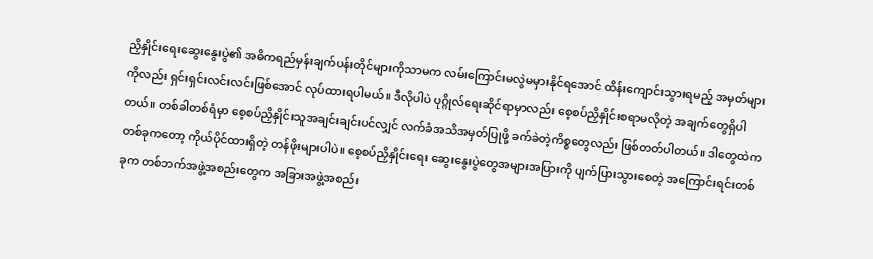ညှိနှိုင်းရေးဆွေးနွေးပွဲ၏ အဓိကရည်မှန်းချက်ပန်းတိုင်များကိုသာမက လမ်းကြောင်းမလွဲမမှားနိုင်ရအောင် ထိန်းကျောင်းသွားရမည့် အမှတ်များကိုလည်း ရှင်းရှင်းလင်းလင်းဖြစ်အောင် လုပ်ထားရပါမယ်။ ဒီလိုပါပဲ ပုဂ္ဂိုလ်ရေးဆိုင်ရာမှာလည်း စေ့စပ်ညှိနှိုင်းစရာမလိုတဲ့ အချက်တွေရှိပါတယ်။ တစ်ခါတစ်ရံမှာ စေ့စပ်ညှိနှိုင်းသူအချင်းချင်းပင်လျှင် လက်ခံအသိအမှတ်ပြုဖို့ ခက်ခဲတဲ့ကိစ္စတွေလည်း ဖြစ်တတ်ပါတယ်။ ဒါတွေထဲက တစ်ခုကတော့ ကိုယ်ပိုင်ထားရှိတဲ့ တန်ဖိုးများပါပဲ။ စေ့စပ်ညှိနှိုင်းရေး ဆွေးနွေးပွဲတွေအများအပြားကို ပျက်ပြားသွားစေတဲ့ အကြောင်းရင်းတစ်ခုက တစ်ဘက်အဖွဲ့အစည်းတွေက အခြားအဖွဲ့အစည်း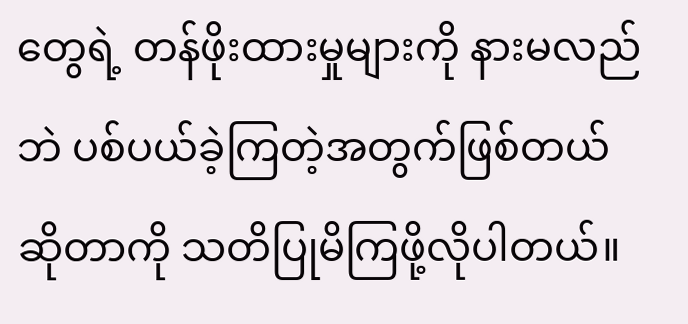တွေရဲ့ တန်ဖိုးထားမှုများကို နားမလည်ဘဲ ပစ်ပယ်ခဲ့ကြတဲ့အတွက်ဖြစ်တယ်ဆိုတာကို သတိပြုမိကြဖို့လိုပါတယ်။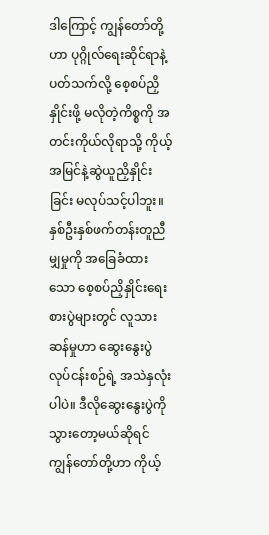ဒါကြောင့် ကျွန်တော်တို့ဟာ ပုဂ္ဂိုလ်ရေးဆိုင်ရာနဲ့ပတ်သက်လို့ စေ့စပ်ညှိနှိုင်းဖို့ မလိုတဲ့ကိစ္စကို အတင်းကိုယ်လိုရာသို့ ကိုယ့်အမြင်နဲ့ဆွဲယူညှိနှိုင်းခြင်း မလုပ်သင့်ပါဘူး။
နှစ်ဦးနှစ်ဖက်တန်းတူညီမျှမှုကို အခြေခံထားသော စေ့စပ်ညှိနှိုင်းရေးစားပွဲများတွင် လူသားဆန်မှုဟာ ဆွေးနွေးပွဲလုပ်ငန်းစဉ်ရဲ့ အသဲနှလုံးပါပဲ။ ဒီလိုဆွေးနွေးပွဲကိုသွားတော့မယ်ဆိုရင် ကျွန်တော်တို့ဟာ ကိုယ့်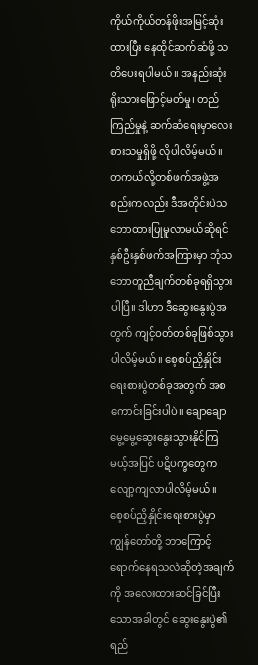ကိုယ်ကိုယ်တန်ဖိုးအမြင့်ဆုံးထားပြီး နေထိုင်ဆက်ဆံဖို့ သတိပေးရပါမယ်။ အနည်းဆုံးရိုးသားဖြောင့်မတ်မှု၊ တည်ကြည်မှုနဲ့ ဆက်ဆံရေးမှာလေးစားသမှုရှိဖို့ လိုပါလိမ့်မယ်။ တကယ်လို့တစ်ဖက်အဖွဲ့အစည်းကလည်း ဒီအတိုင်းပဲသဘောထားပြုမူလာမယ်ဆိုရင် နှစ်ဦးနှစ်ဖက်အကြားမှာ ဘုံသဘောတူညီချက်တစ်ခုရရှိသွားပါပြီ။ ဒါဟာ ဒီဆွေးနွေးပွဲအတွက် ကျင့်ဝတ်တစ်ခုဖြစ်သွားပါလိမ့်မယ်။ စေ့စပ်ညှိနှိုင်းရေးစားပွဲတစ်ခုအတွက် အစကောင်းခြင်းပါပဲ။ ချောချောမွေ့မွေ့ဆွေးနွေးသွားနိုင်ကြမယ့်အပြင် ပဋိပက္ခတွေကလျော့ကျလာပါလိမ့်မယ်။
စေ့စပ်ညှိနှိုင်းရေးစားပွဲမှာ ကျွန်တော်တို့ ဘာကြောင့်ရောက်နေရသလဲဆိုတဲ့အချက်ကို အလေးထားဆင်ခြင်ပြီးသောအခါတွင် ဆွေးနွေးပွဲ၏ရည်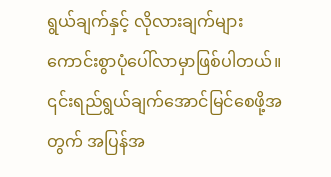ရွယ်ချက်နှင့် လိုလားချက်များ ကောင်းစွာပုံပေါ်လာမှာဖြစ်ပါတယ်။ ၎င်းရည်ရွယ်ချက်အောင်မြင်စေဖို့အတွက် အပြန်အ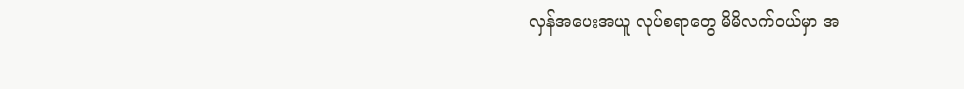လှန်အပေးအယူ လုပ်စရာတွေ မိမိလက်ဝယ်မှာ အ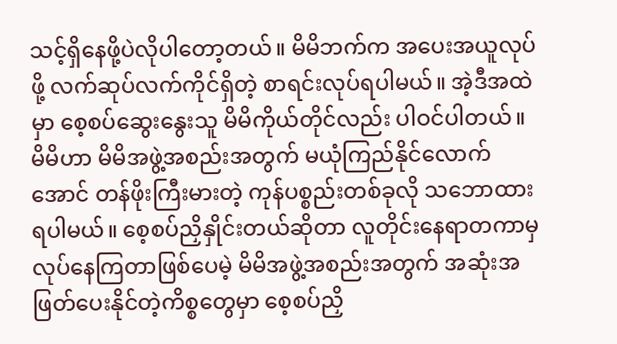သင့်ရှိနေဖို့ပဲလိုပါတော့တယ်။ မိမိဘက်က အပေးအယူလုပ်ဖို့ လက်ဆုပ်လက်ကိုင်ရှိတဲ့ စာရင်းလုပ်ရပါမယ်။ အဲ့ဒီအထဲမှာ စေ့စပ်ဆွေးနွေးသူ မိမိကိုယ်တိုင်လည်း ပါဝင်ပါတယ်။ မိမိဟာ မိမိအဖွဲ့အစည်းအတွက် မယုံကြည်နိုင်လောက်အောင် တန်ဖိုးကြီးမားတဲ့ ကုန်ပစ္စည်းတစ်ခုလို သဘောထားရပါမယ်။ စေ့စပ်ညှိနှိုင်းတယ်ဆိုတာ လူတိုင်းနေရာတကာမှ လုပ်နေကြတာဖြစ်ပေမဲ့ မိမိအဖွဲ့အစည်းအတွက် အဆုံးအဖြတ်ပေးနိုင်တဲ့ကိစ္စတွေမှာ စေ့စပ်ညှိ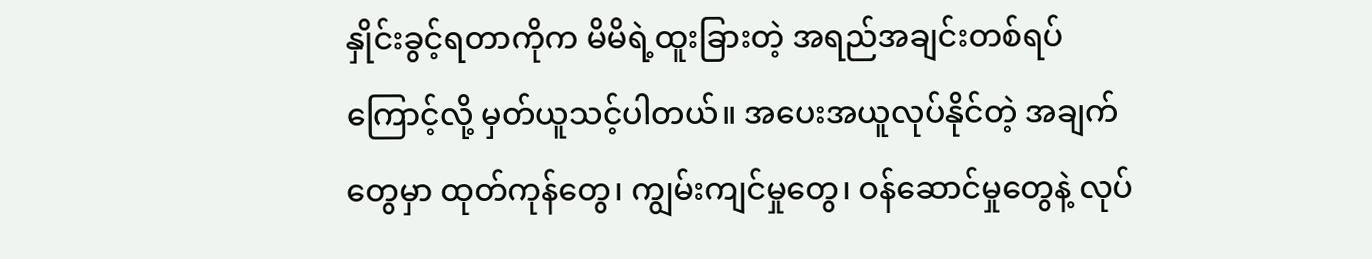နှိုင်းခွင့်ရတာကိုက မိမိရဲ့ထူးခြားတဲ့ အရည်အချင်းတစ်ရပ်ကြောင့်လို့ မှတ်ယူသင့်ပါတယ်။ အပေးအယူလုပ်နိုင်တဲ့ အချက်တွေမှာ ထုတ်ကုန်တွေ၊ ကျွမ်းကျင်မှုတွေ၊ ဝန်ဆောင်မှုတွေနဲ့ လုပ်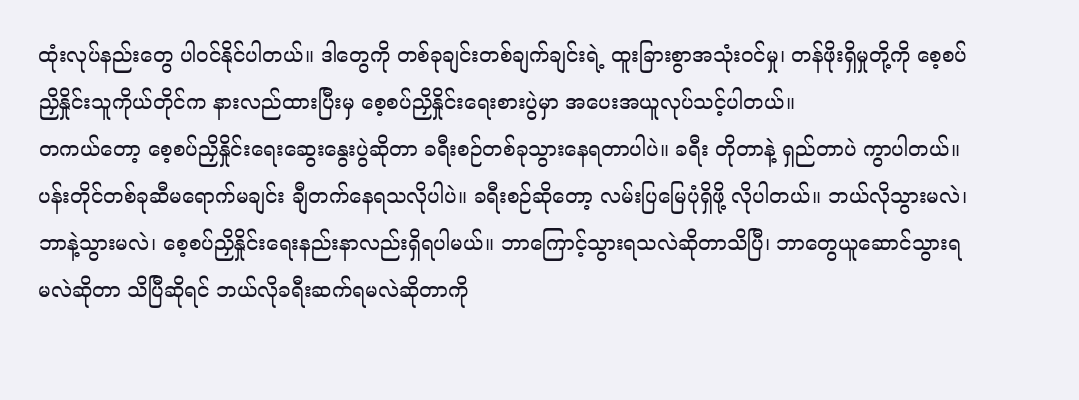ထုံးလုပ်နည်းတွေ ပါဝင်နိုင်ပါတယ်။ ဒါတွေကို တစ်ခုချင်းတစ်ချက်ချင်းရဲ့ ထူးခြားစွာအသုံးဝင်မှု၊ တန်ဖိုးရှိမှုတို့ကို စေ့စပ်ညှိနှိုင်းသူကိုယ်တိုင်က နားလည်ထားပြီးမှ စေ့စပ်ညှိနှိုင်းရေးစားပွဲမှာ အပေးအယူလုပ်သင့်ပါတယ်။
တကယ်တော့ စေ့စပ်ညှိနှိုင်းရေးဆွေးနွေးပွဲဆိုတာ ခရီးစဉ်တစ်ခုသွားနေရတာပါပဲ။ ခရီး တိုတာနဲ့ ရှည်တာပဲ ကွာပါတယ်။ ပန်းတိုင်တစ်ခုဆီမရောက်မချင်း ချီတက်နေရသလိုပါပဲ။ ခရီးစဉ်ဆိုတော့ လမ်းပြမြေပုံရှိဖို့ လိုပါတယ်။ ဘယ်လိုသွားမလဲ၊ ဘာနဲ့သွားမလဲ၊ စေ့စပ်ညှိနှိုင်းရေးနည်းနာလည်းရှိရပါမယ်။ ဘာကြောင့်သွားရသလဲဆိုတာသိပြီ၊ ဘာတွေယူဆောင်သွားရမလဲဆိုတာ သိပြီဆိုရင် ဘယ်လိုခရီးဆက်ရမလဲဆိုတာကို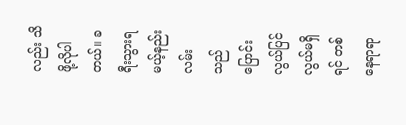လည်း သိဖို့လိုပါတယ်။ ခရီးသွားရမယ့်နည်းလမ်းသည် ပြောင်းလွယ်ပြင်လွယ်မရှိရင် တစ်နေရာရာ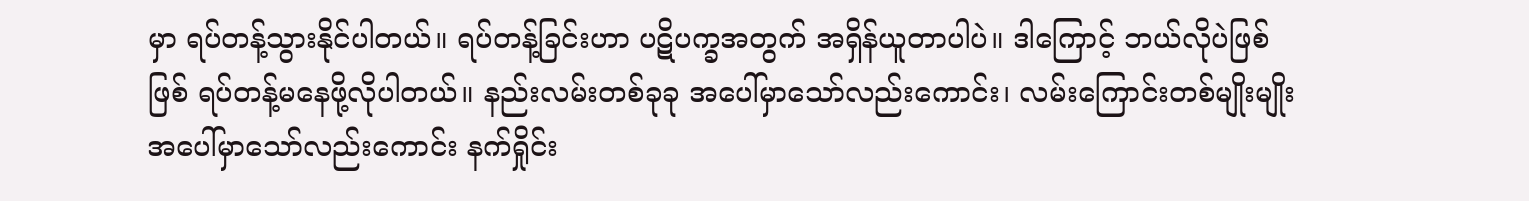မှာ ရပ်တန့်သွားနိုင်ပါတယ်။ ရပ်တန့်ခြင်းဟာ ပဋိပက္ခအတွက် အရှိန်ယူတာပါပဲ။ ဒါကြောင့် ဘယ်လိုပဲဖြစ်ဖြစ် ရပ်တန့်မနေဖို့လိုပါတယ်။ နည်းလမ်းတစ်ခုခု အပေါ်မှာသော်လည်းကောင်း၊ လမ်းကြောင်းတစ်မျိုးမျိုး အပေါ်မှာသော်လည်းကောင်း နက်ရှိုင်း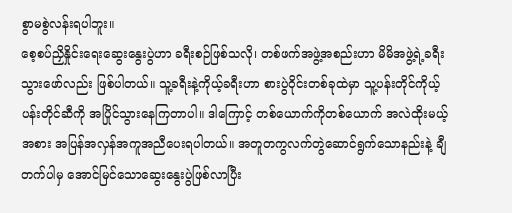စွာမစွဲလန်းရပါဘူး။
စေ့စပ်ညှိနှိုင်းရေးဆွေးနွေးပွဲဟာ ခရီးစဉ်ဖြစ်သလို၊ တစ်ဖက်အဖွဲ့အစည်းဟာ မိမိအဖွဲ့ရဲ့ခရီးသွားဖော်လည်း ဖြစ်ပါတယ်။ သူ့ခရီးနဲ့ကိုယ့်ခရီးဟာ စားပွဲဝိုင်းတစ်ခုထဲမှာ သူ့ပန်းတိုင်ကိုယ့်ပန်းတိုင်ဆီကို အပြိုင်သွားနေကြတာပါ။ ဒါကြောင့် တစ်ယောက်ကိုတစ်ယောက် အလဲထိုးမယ့်အစား အပြန်အလှန်အကူအညီပေးရပါတယ်။ အတူတကွလက်တွဲဆောင်ရွက်သောနည်းနဲ့ ချီတက်ပါမှ အောင်မြင်သောဆွေးနွေးပွဲဖြစ်လာပြီး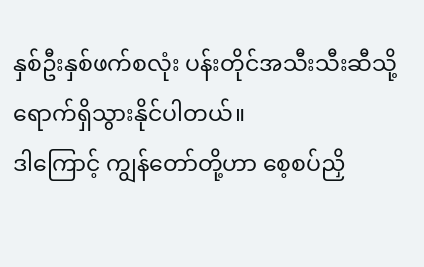နှစ်ဦးနှစ်ဖက်စလုံး ပန်းတိုင်အသီးသီးဆီသို့ ရောက်ရှိသွားနိုင်ပါတယ်။
ဒါကြောင့် ကျွန်တော်တို့ဟာ စေ့စပ်ညှိ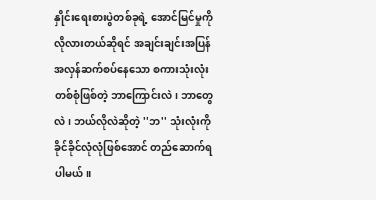နှိုင်းရေးစားပွဲတစ်ခုရဲ့ အောင်မြင်မှုကို လိုလားတယ်ဆိုရင် အချင်းချင်းအပြန်အလှန်ဆက်စပ်နေသော စကားသုံးလုံးတစ်စုံဖြစ်တဲ့ ဘာကြောင်းလဲ၊ ဘာတွေလဲ၊ ဘယ်လိုလဲဆိုတဲ့ ''ဘ'' သုံးလုံးကို ခိုင်ခိုင်လုံလုံဖြစ်အောင် တည်ဆောက်ရပါမယ်။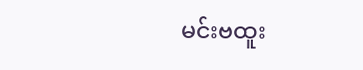မင်းဗထူး